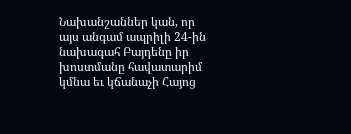Նախանշաններ կան, որ այս անգամ ապրիլի 24-ին նախագահ Բայդենը իր խոստմանը հավատարիմ կմնա եւ կճանաչի Հայոց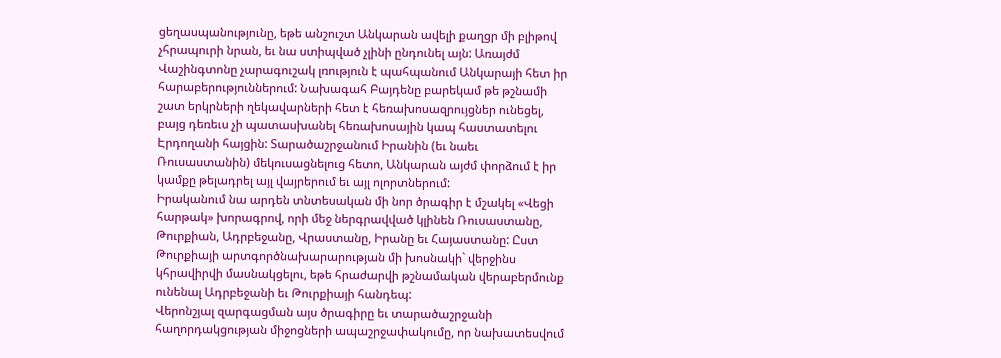ցեղասպանությունը, եթե անշուշտ Անկարան ավելի քաղցր մի բլիթով չհրապուրի նրան, եւ նա ստիպված չլինի ընդունել այն: Առայժմ Վաշինգտոնը չարագուշակ լռություն է պահպանում Անկարայի հետ իր հարաբերություններում: Նախագահ Բայդենը բարեկամ թե թշնամի շատ երկրների ղեկավարների հետ է հեռախոսազրույցներ ունեցել, բայց դեռեւս չի պատասխանել հեռախոսային կապ հաստատելու Էրդողանի հայցին: Տարածաշրջանում Իրանին (եւ նաեւ Ռուսաստանին) մեկուսացնելուց հետո, Անկարան այժմ փորձում է իր կամքը թելադրել այլ վայրերում եւ այլ ոլորտներում:
Իրականում նա արդեն տնտեսական մի նոր ծրագիր է մշակել «Վեցի հարթակ» խորագրով, որի մեջ ներգրավված կլինեն Ռուսաստանը, Թուրքիան, Ադրբեջանը, Վրաստանը, Իրանը եւ Հայաստանը: Ըստ Թուրքիայի արտգործնախարարության մի խոսնակի` վերջինս կհրավիրվի մասնակցելու, եթե հրաժարվի թշնամական վերաբերմունք ունենալ Ադրբեջանի եւ Թուրքիայի հանդեպ:
Վերոնշյալ զարգացման այս ծրագիրը եւ տարածաշրջանի հաղորդակցության միջոցների ապաշրջափակումը, որ նախատեսվում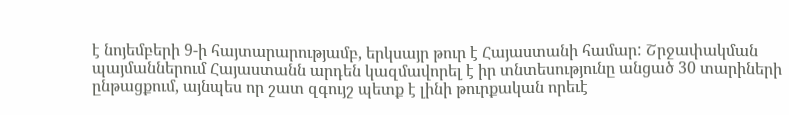է նոյեմբերի 9-ի հայտարարությամբ, երկսայր թուր է Հայաստանի համար: Շրջափակման պայմաններում Հայաստանն արդեն կազմավորել է իր տնտեսությունը անցած 30 տարիների ընթացքում, այնպես որ շատ զգույշ պետք է լինի թուրքական որեւէ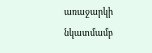առաջարկի նկատմամբ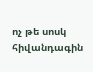ոչ թե սոսկ հիվանդագին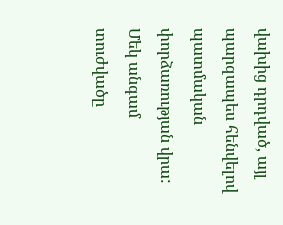վախից դրդված, այլ պարզապես հենվելով պատմական փորձառության վրա: Մեկ անգամ տուժվածը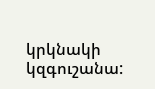կրկնակի կզգուշանա: